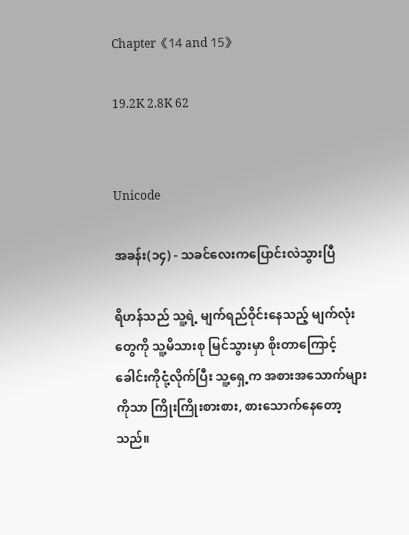Chapter《14 and 15》

19.2K 2.8K 62


Unicode

အခန်း(၁၄) - သခင်လေးကပြောင်းလဲသွားပြီ

ရိဟန်သည် သူ့ရဲ့ မျက်ရည်ဝိုင်းနေသည့် မျက်လုံးတွေကို သူ့မိသားစု မြင်သွားမှာ စိုးတာကြောင့် ခေါင်းကိုငုံ့လိုက်ပြီး သူ့ရှေ့က အစားအသောက်များကိုသာ ကြိုးကြိုးစားစား, စားသောက်နေတော့သည်။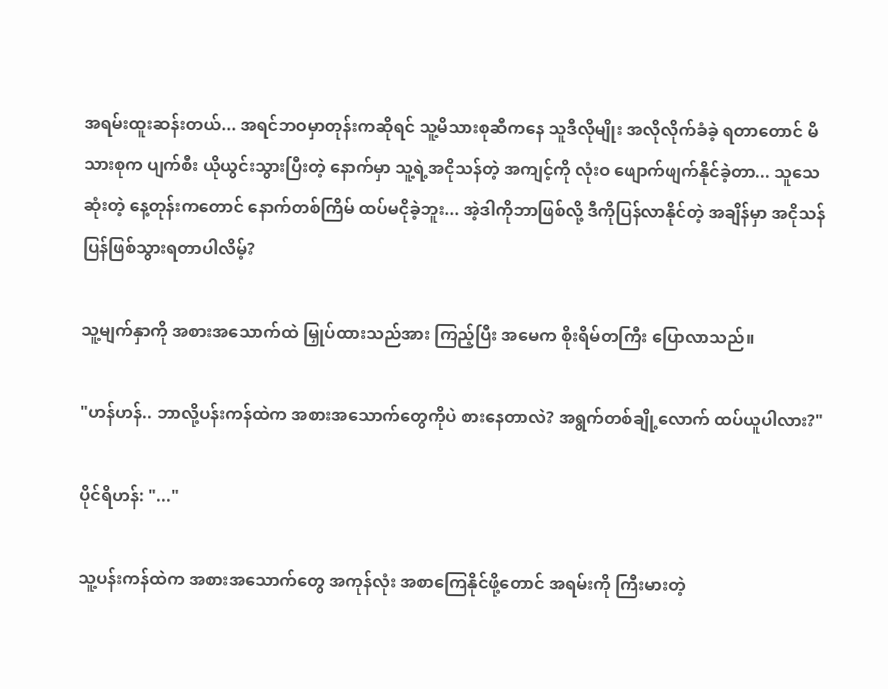အရမ်းထူးဆန်းတယ်... အရင်ဘဝမှာတုန်းကဆိုရင် သူ့မိသားစုဆီကနေ သူဒီလိုမျိုး အလိုလိုက်ခံခဲ့ ရတာတောင် မိသားစုက ပျက်စီး ယိုယွင်းသွားပြီးတဲ့ နောက်မှာ သူ့ရဲ့အငိုသန်တဲ့ အကျင့်ကို လုံးဝ ဖျောက်ဖျက်နိုင်ခဲ့တာ... သူသေဆုံးတဲ့ နေ့တုန်းကတောင် နောက်တစ်ကြိမ် ထပ်မငိုခဲ့ဘူး... အဲ့ဒါကိုဘာဖြစ်လို့ ဒီကိုပြန်လာနိုင်တဲ့ အချိန်မှာ အငိုသန်ပြန်ဖြစ်သွားရတာပါလိမ့်?

သူ့မျက်နှာကို အစားအသောက်ထဲ မြှုပ်ထားသည်အား ကြည့်ပြီး အမေက စိုးရိမ်တကြီး ပြောလာသည်။

"ဟန်ဟန်.. ဘာလို့ပန်းကန်ထဲက အစားအသောက်တွေကိုပဲ စားနေတာလဲ? အရွက်တစ်ချို့လောက် ထပ်ယူပါလား?"

ပိုင်ရိဟန်: "..."

သူ့ပန်းကန်ထဲက အစားအသောက်တွေ အကုန်လုံး အစာကြေနိုင်ဖို့တောင် အရမ်းကို ကြီးမားတဲ့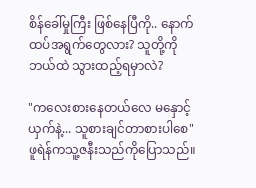စိန်ခေါ်မှုကြီး ဖြစ်နေပြီကို.. နောက်ထပ်အရွက်တွေလား? သူတို့ကို ဘယ်ထဲ သွားထည့်ရမှာလဲ?

"ကလေးစားနေတယ်လေ မနှောင့်ယှက်နဲ့... သူစားချင်တာစားပါစေ" ဖူရဲန်ကသူ့ဇနီးသည်ကိုပြောသည်။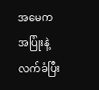အမေကအပြုံးနဲ့ လက်ခံပြီး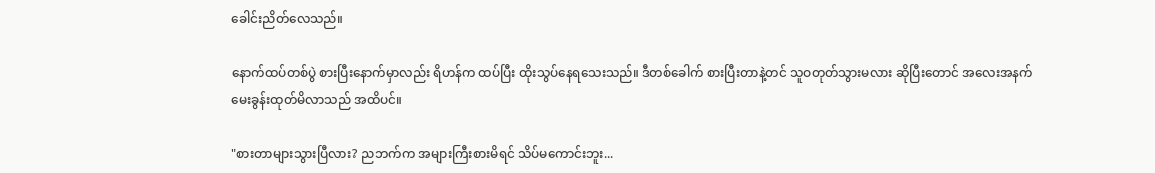ခေါင်းညိတ်လေသည်။

နောက်ထပ်တစ်ပွဲ စားပြီးနောက်မှာလည်း ရိဟန်က ထပ်ပြီး ထိုးသွပ်နေရသေးသည်။ ဒီတစ်ခေါက် စားပြီးတာနဲ့တင် သူဝတုတ်သွားမလား ဆိုပြီးတောင် အလေးအနက် မေးခွန်းထုတ်မိလာသည် အထိပင်။

"စားတာများသွားပြီလား? ညဘက်က အများကြီးစားမိရင် သိပ်မကောင်းဘူး...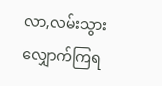လာ,လမ်းသွားလျှောက်ကြရ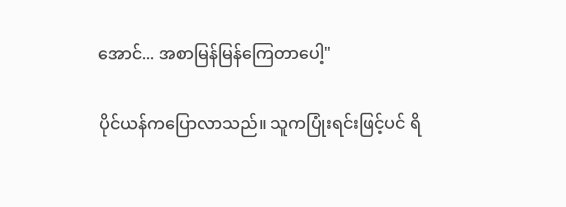အောင်... အစာမြန်မြန်ကြေတာပေါ့"

ပိုင်ယန်ကပြောလာသည်။ သူကပြုံးရင်းဖြင့်ပင် ရိ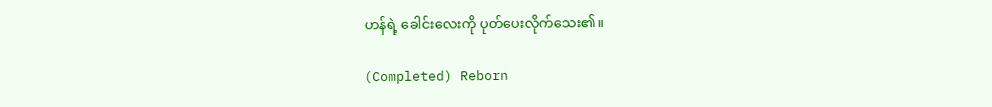ဟန်ရဲ့ ခေါင်းလေးကို ပုတ်ပေးလိုက်သေး၏။

(Completed) Reborn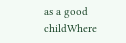as a good childWhere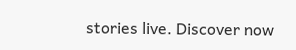stories live. Discover now